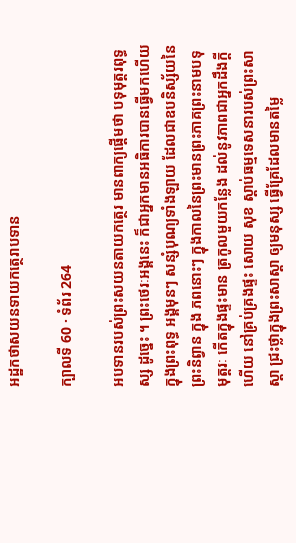អដ្ឋកថាសយនទាយកត្ថេរាបទាន

ក្បាលទី 60 · ទំព័រ 264

អបទានរបស់ព្រះសយនតាយកត្ថេរ មានពាក្យផ្តើមថា បទុមុត្តរពុទ្ធស្ស ដូច្នេះ ។ ព្រះថេរៈអង្គនេះ ក៏ជាអ្នកមានអធិការបានធ្វើមកហើយ ក្នុងព្រះពុទ្ធ អង្គមុនៗ សន្សំបុណ្យទាំងឡាយ ដែលជាឧបនិស្ស័យនៃព្រះនិព្វាន ក្នុង ភពនោះៗ ក្នុងកាលនៃព្រះមានព្រះភាគព្រះនាមបទុមុត្តរៈ កើតក្នុងផ្ទះមាន ត្រកូលមួយកន្លែង ដល់នូវភាពជាអ្នកដឹងក្តីហើយ នៅគ្រប់គ្រងផ្ទះ សោយ សុខ ស្តាប់ធម្មទេសនារបស់ព្រះសាស្តា ជ្រះថ្លាក្នុងព្រះសាស្តា ឲ្យមនុស្ស ធ្វើគ្រែដែលមានតម្លៃ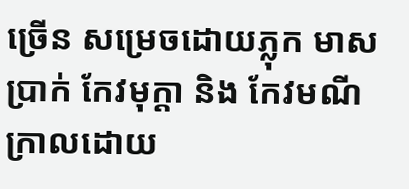ច្រើន សម្រេចដោយភ្លុក មាស ប្រាក់ កែវមុក្តា និង កែវមណី ក្រាលដោយ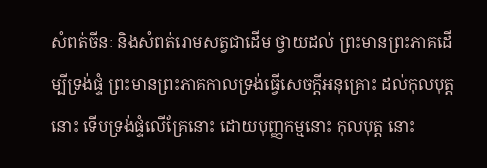សំពត់ចីនៈ និងសំពត់រោមសត្វជាដើម ថ្វាយដល់ ព្រះមានព្រះភាគដើម្បីទ្រង់ផ្ទំ ព្រះមានព្រះភាគកាលទ្រង់ធ្វើសេចក្តីអនុគ្រោះ ដល់កុលបុត្តនោះ ទើបទ្រង់ផ្ទំលើគ្រែនោះ ដោយបុញ្ញកម្មនោះ កុលបុត្ត នោះ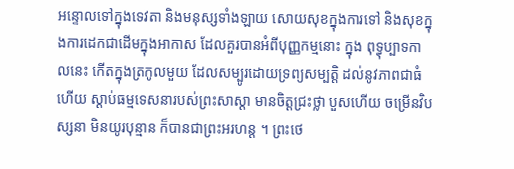អន្ទោលទៅក្នុងទេវតា និងមនុស្សទាំងឡាយ សោយសុខក្នុងការទៅ និងសុខក្នុងការដេកជាដើមក្នុងអាកាស ដែលគួរបានអំពីបុញ្ញកម្មនោះ ក្នុង ពុទ្ធុប្បាទកាលនេះ កើតក្នុងត្រកូលមួយ ដែលសម្បូរដោយទ្រព្យសម្បត្តិ ដល់នូវភាពជាធំហើយ ស្តាប់ធម្មទេសនារបស់ព្រះសាស្តា មានចិត្តជ្រះថ្លា បួសហើយ ចម្រើនវិបស្សនា មិនយូរបុន្មាន ក៏បានជាព្រះអរហន្ត ។ ព្រះថេ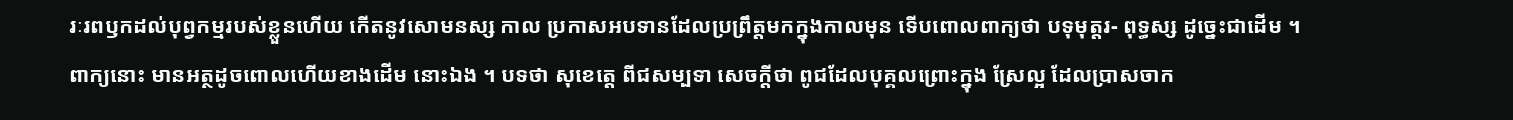រៈរពឫកដល់បុព្វកម្មរបស់ខ្លួនហើយ កើតនូវសោមនស្ស កាល ប្រកាសអបទានដែលប្រព្រឹត្តមកក្នុងកាលមុន ទើបពោលពាក្យថា បទុមុត្តរ- ពុទ្ធស្ស ដូច្នេះជាដើម ។ ពាក្យនោះ មានអត្ថដូចពោលហើយខាងដើម នោះឯង ។ បទថា សុខេត្តេ ពីជសម្បទា សេចក្តីថា ពូជដែលបុគ្គលព្រោះក្នុង ស្រែល្អ ដែលប្រាសចាក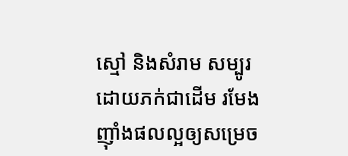ស្មៅ និងសំរាម សម្បូរដោយភក់ជាដើម រមែង ញ៉ាំងផលល្អឲ្យសម្រេច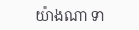យ៉ាងណា ទា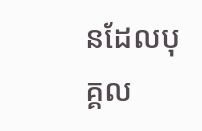នដែលបុគ្គល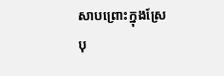សាបព្រោះក្នុងស្រែ បុ